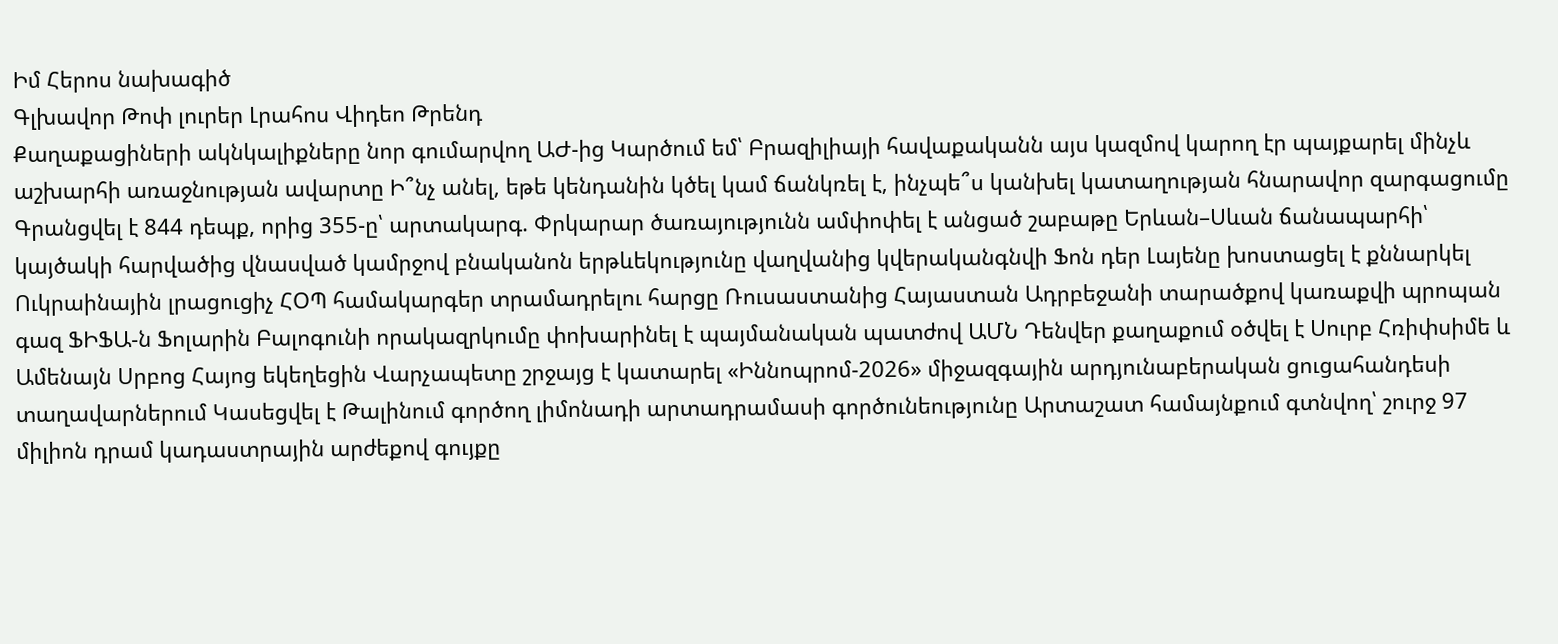Իմ Հերոս նախագիծ
Գլխավոր Թոփ լուրեր Լրահոս Վիդեո Թրենդ
Քաղաքացիների ակնկալիքները նոր գումարվող ԱԺ-ից Կարծում եմ՝ Բրազիլիայի հավաքականն այս կազմով կարող էր պայքարել մինչև աշխարհի առաջնության ավարտը Ի՞նչ անել, եթե կենդանին կծել կամ ճանկռել է, ինչպե՞ս կանխել կատաղության հնարավոր զարգացումը Գրանցվել է 844 դեպք, որից 355-ը՝ արտակարգ. Փրկարար ծառայությունն ամփոփել է անցած շաբաթը Երևան–Սևան ճանապարհի՝ կայծակի հարվածից վնասված կամրջով բնականոն երթևեկությունը վաղվանից կվերականգնվի Ֆոն դեր Լայենը խոստացել է քննարկել Ուկրաինային լրացուցիչ ՀՕՊ համակարգեր տրամադրելու հարցը Ռուսաստանից Հայաստան Ադրբեջանի տարածքով կառաքվի պրոպան գազ ՖԻՖԱ-ն Ֆոլարին Բալոգունի որակազրկումը փոխարինել է պայմանական պատժով ԱՄՆ Դենվեր քաղաքում օծվել է Սուրբ Հռիփսիմե և Ամենայն Սրբոց Հայոց եկեղեցին Վարչապետը շրջայց է կատարել «Իննոպրոմ-2026» միջազգային արդյունաբերական ցուցահանդեսի տաղավարներում Կասեցվել է Թալինում գործող լիմոնադի արտադրամասի գործունեությունը Արտաշատ համայնքում գտնվող՝ շուրջ 97 միլիոն դրամ կադաստրային արժեքով գույքը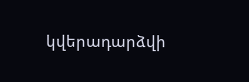կվերադարձվի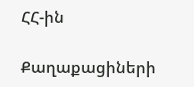ՀՀ-ին

Քաղաքացիների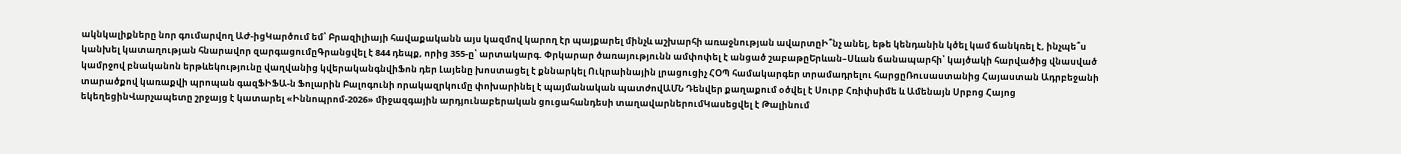ակնկալիքները նոր գումարվող ԱԺ-իցԿարծում եմ՝ Բրազիլիայի հավաքականն այս կազմով կարող էր պայքարել մինչև աշխարհի առաջնության ավարտըԻ՞նչ անել, եթե կենդանին կծել կամ ճանկռել է, ինչպե՞ս կանխել կատաղության հնարավոր զարգացումըԳրանցվել է 844 դեպք, որից 355-ը՝ արտակարգ. Փրկարար ծառայությունն ամփոփել է անցած շաբաթըԵրևան–Սևան ճանապարհի՝ կայծակի հարվածից վնասված կամրջով բնականոն երթևեկությունը վաղվանից կվերականգնվիՖոն դեր Լայենը խոստացել է քննարկել Ուկրաինային լրացուցիչ ՀՕՊ համակարգեր տրամադրելու հարցըՌուսաստանից Հայաստան Ադրբեջանի տարածքով կառաքվի պրոպան գազՖԻՖԱ-ն Ֆոլարին Բալոգունի որակազրկումը փոխարինել է պայմանական պատժովԱՄՆ Դենվեր քաղաքում օծվել է Սուրբ Հռիփսիմե և Ամենայն Սրբոց Հայոց եկեղեցինՎարչապետը շրջայց է կատարել «Իննոպրոմ-2026» միջազգային արդյունաբերական ցուցահանդեսի տաղավարներումԿասեցվել է Թալինում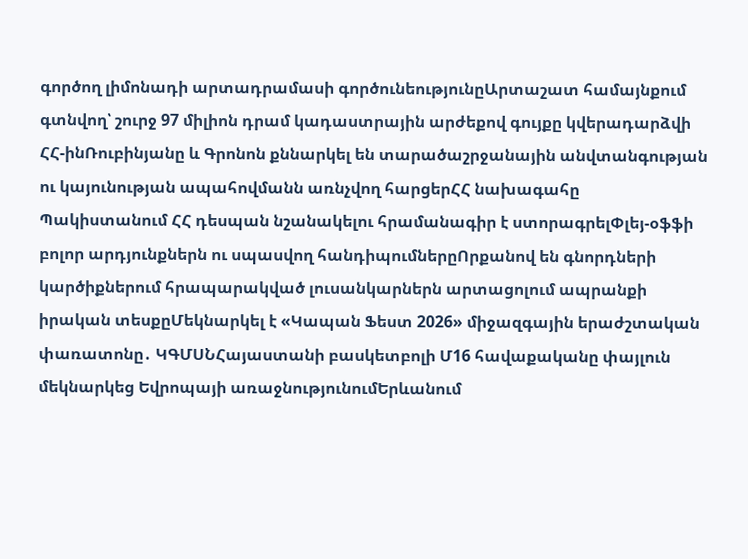գործող լիմոնադի արտադրամասի գործունեությունըԱրտաշատ համայնքում գտնվող՝ շուրջ 97 միլիոն դրամ կադաստրային արժեքով գույքը կվերադարձվի ՀՀ-ինՌուբինյանը և Գրոնոն քննարկել են տարածաշրջանային անվտանգության ու կայունության ապահովմանն առնչվող հարցերՀՀ նախագահը Պակիստանում ՀՀ դեսպան նշանակելու հրամանագիր է ստորագրելՓլեյ-օֆֆի բոլոր արդյունքներն ու սպասվող հանդիպումներըՈրքանով են գնորդների կարծիքներում հրապարակված լուսանկարներն արտացոլում ապրանքի իրական տեսքըՄեկնարկել է «Կապան Ֆեստ 2026» միջազգային երաժշտական փառատոնը․ ԿԳՄՍՆՀայաստանի բասկետբոլի Մ16 հավաքականը փայլուն մեկնարկեց Եվրոպայի առաջնությունումԵրևանում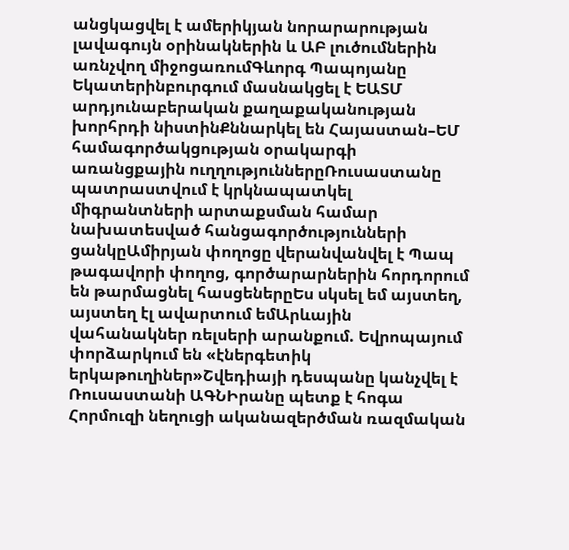անցկացվել է ամերիկյան նորարարության լավագույն օրինակներին և ԱԲ լուծումներին առնչվող միջոցառումԳևորգ Պապոյանը Եկատերինբուրգում մասնակցել է ԵԱՏՄ արդյունաբերական քաղաքականության խորհրդի նիստինՔննարկել են Հայաստան–ԵՄ համագործակցության օրակարգի առանցքային ուղղություններըՌուսաստանը պատրաստվում է կրկնապատկել միգրանտների արտաքսման համար նախատեսված հանցագործությունների ցանկըԱմիրյան փողոցը վերանվանվել է Պապ թագավորի փողոց, գործարարներին հորդորում են թարմացնել հասցեներըԵս սկսել եմ այստեղ, այստեղ էլ ավարտում եմԱրևային վահանակներ ռելսերի արանքում. Եվրոպայում փորձարկում են «էներգետիկ երկաթուղիներ»Շվեդիայի դեսպանը կանչվել է Ռուսաստանի ԱԳՆԻրանը պետք է հոգա Հորմուզի նեղուցի ականազերծման ռազմական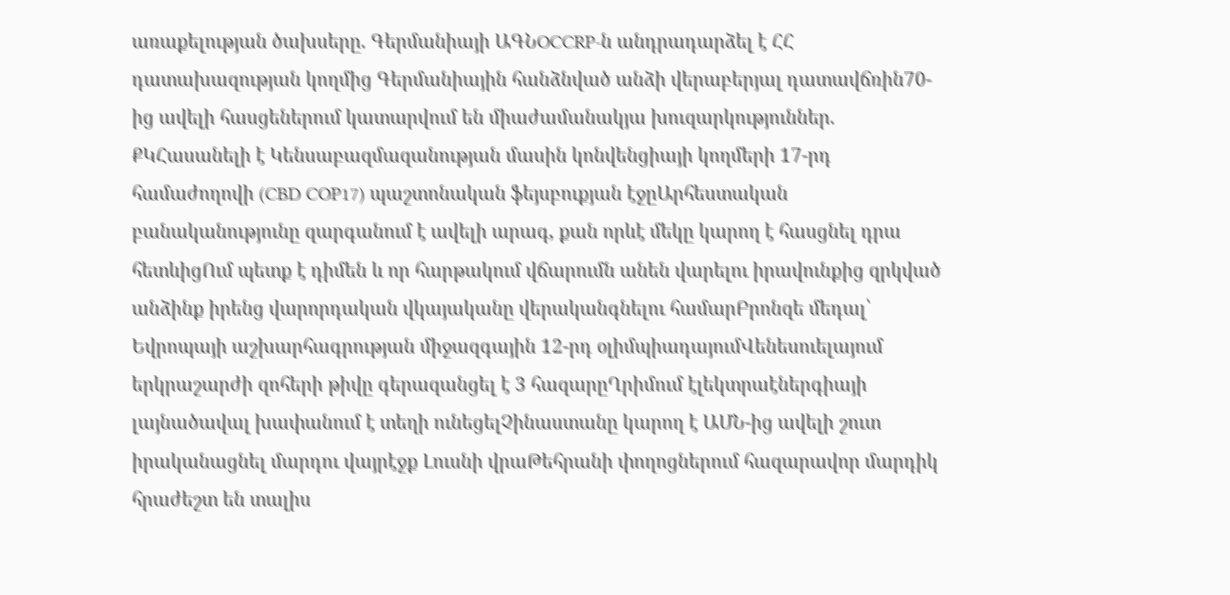առաքելության ծախսերը. Գերմանիայի ԱԳՆOCCRP-ն անդրադարձել է ՀՀ դատախազության կողմից Գերմանիային հանձնված անձի վերաբերյալ դատավճռին70-ից ավելի հասցեներում կատարվում են միաժամանակյա խուզարկություններ. ՔԿՀասանելի է Կենսաբազմազանության մասին կոնվենցիայի կողմերի 17-րդ համաժողովի (CBD COP17) պաշտոնական ֆեյսբուքյան էջըԱրհեստական բանականությունը զարգանում է ավելի արագ, քան որևէ մեկը կարող է հասցնել դրա հետևիցՈւմ պետք է դիմեն և որ հարթակում վճարումն անեն վարելու իրավունքից զրկված անձինք իրենց վարորդական վկայականը վերականգնելու համարԲրոնզե մեդալ՝ Եվրոպայի աշխարհագրության միջազգային 12-րդ օլիմպիադայումՎենեսուելայում երկրաշարժի զոհերի թիվը գերազանցել է 3 հազարըՂրիմում էլեկտրաէներգիայի լայնածավալ խափանում է տեղի ունեցելՉինաստանը կարող է ԱՄՆ-ից ավելի շուտ իրականացնել մարդու վայրէջք Լուսնի վրաԹեհրանի փողոցներում հազարավոր մարդիկ հրաժեշտ են տալիս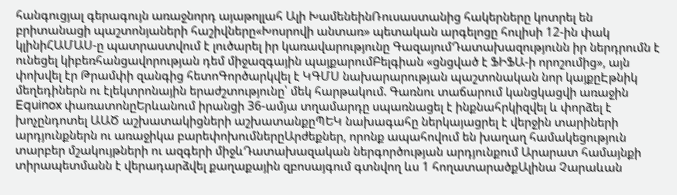հանգուցյալ գերագույն առաջնորդ այաթոլլահ Ալի ԽամենեինՌուսաստանից հակերները կոտրել են բրիտանացի պաշտոնյաների հաշիվները«Խոսրովի անտառ» պետական արգելոցը հուլիսի 12-ին փակ կլինիՀԱՄԱՍ-ը պատրաստվում է լուծարել իր կառավարությունը ԳազայումԴատախազությունն իր ներդրումն է ունեցել կիբեռհանցավորության դեմ միջազգային պայքարումԲելգիան «ցնցված է ՖԻՖԱ-ի որոշումից», այն փոխվել էր Թրամփի զանգից հետոԳործարկվել է ԿԳՄՍ նախարարության պաշտոնական նոր կայքըԷթնիկ մեղեդիներն ու էլեկտրոնային երաժշտությունը՝ մեկ հարթակում. Գառնու տաճարում կանցկացվի առաջին Equinox փառատոնըԵրևանում իրանցի 36-ամյա տղամարդը սպառնացել է ինքնահրկիզվել և փորձել է խոչընդոտել ԱԱԾ աշխատակիցների աշխատանքըՊԵԿ նախագահը ներկայացրել է վերջին տարիների արդյունքներն ու առաջիկա բարեփոխումներըԱրժեքներ, որոնք ապահովում են խաղաղ համակեցություն տարբեր մշակույթների ու ազգերի միջևԴատախազական ներգործության արդյունքում Արարատ համայնքի տիրապետմանն է վերադարձվել քաղաքային զբոսայգում գտնվող ևս 1 հողատարածքԱլինա Չարաևան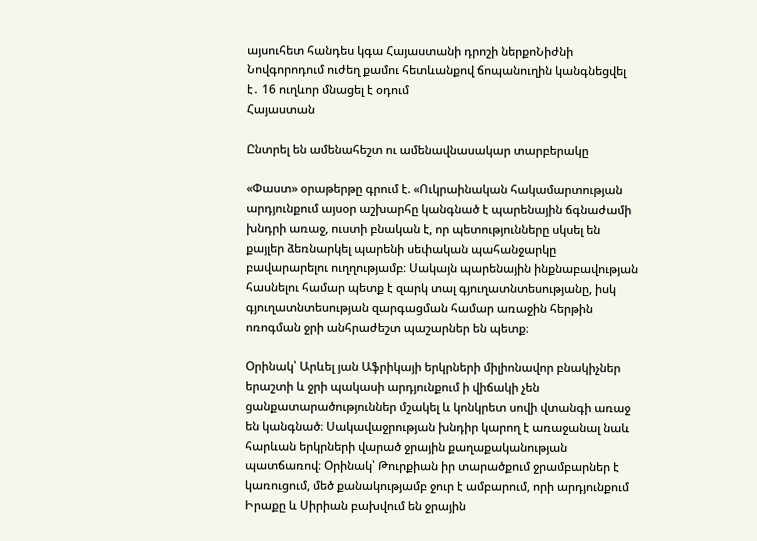այսուհետ հանդես կգա Հայաստանի դրոշի ներքոՆիժնի Նովգորոդում ուժեղ քամու հետևանքով ճոպանուղին կանգնեցվել է․ 16 ուղևոր մնացել է օդում
Հայաստան

Ընտրել են ամենահեշտ ու ամենավնասակար տարբերակը

«Փաստ» օրաթերթը գրում է. «Ուկրաինական հակամարտության արդյունքում այսօր աշխարհը կանգնած է պարենային ճգնաժամի խնդրի առաջ, ուստի բնական է, որ պետությունները սկսել են քայլեր ձեռնարկել պարենի սեփական պահանջարկը բավարարելու ուղղությամբ։ Սակայն պարենային ինքնաբավության հասնելու համար պետք է զարկ տալ գյուղատնտեսությանը, իսկ գյուղատնտեսության զարգացման համար առաջին հերթին ոռոգման ջրի անհրաժեշտ պաշարներ են պետք։

Օրինակ՝ Արևել յան Աֆրիկայի երկրների միլիոնավոր բնակիչներ երաշտի և ջրի պակասի արդյունքում ի վիճակի չեն ցանքատարածություններ մշակել և կոնկրետ սովի վտանգի առաջ են կանգնած։ Սակավաջրության խնդիր կարող է առաջանալ նաև հարևան երկրների վարած ջրային քաղաքականության պատճառով։ Օրինակ՝ Թուրքիան իր տարածքում ջրամբարներ է կառուցում, մեծ քանակությամբ ջուր է ամբարում, որի արդյունքում Իրաքը և Սիրիան բախվում են ջրային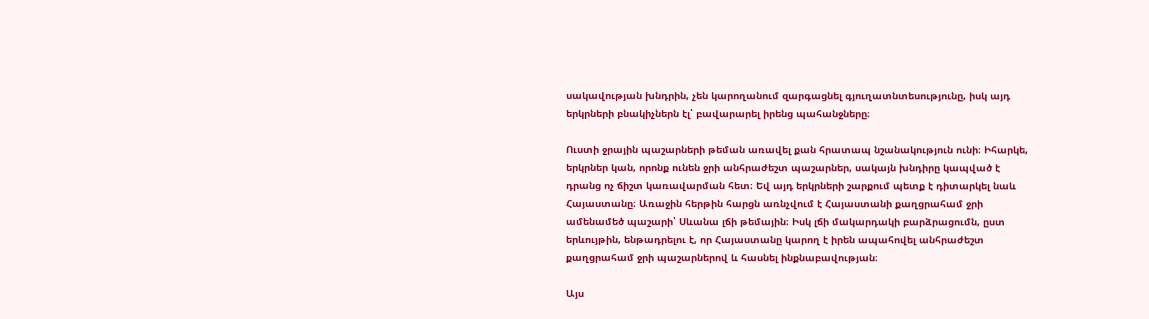սակավության խնդրին, չեն կարողանում զարգացնել գյուղատնտեսությունը, իսկ այդ երկրների բնակիչներն էլ՝ բավարարել իրենց պահանջները։

Ուստի ջրային պաշարների թեման առավել քան հրատապ նշանակություն ունի։ Իհարկե, երկրներ կան, որոնք ունեն ջրի անհրաժեշտ պաշարներ, սակայն խնդիրը կապված է դրանց ոչ ճիշտ կառավարման հետ։ Եվ այդ երկրների շարքում պետք է դիտարկել նաև Հայաստանը։ Առաջին հերթին հարցն առնչվում է Հայաստանի քաղցրահամ ջրի ամենամեծ պաշարի՝ Սևանա լճի թեմային։ Իսկ լճի մակարդակի բարձրացումն, ըստ երևույթին, ենթադրելու է, որ Հայաստանը կարող է իրեն ապահովել անհրաժեշտ քաղցրահամ ջրի պաշարներով և հասնել ինքնաբավության։

Այս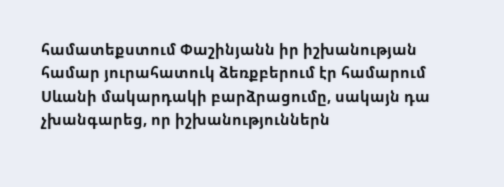համատեքստում Փաշինյանն իր իշխանության համար յուրահատուկ ձեռքբերում էր համարում Սևանի մակարդակի բարձրացումը, սակայն դա չխանգարեց, որ իշխանություններն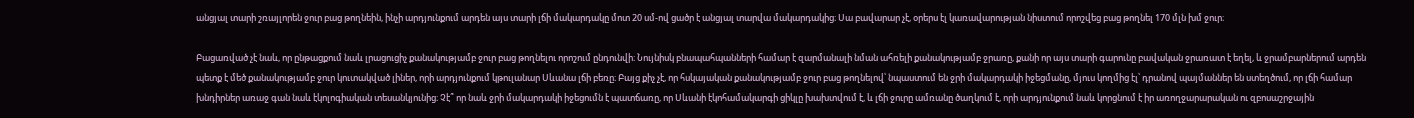անցյալ տարի շռայլորեն ջուր բաց թողնեին, ինչի արդյունքում արդեն այս տարի լճի մակարդակը մոտ 20 սմ-ով ցածր է անցյալ տարվա մակարդակից։ Սա բավարար չէ, օրերս էլ կառավարության նիստում որոշվեց բաց թողնել 170 մլն խմ ջուր։

Բացառված չէ նաև, որ ընթացքում նաև լրացուցիչ քանակությամբ ջուր բաց թողնելու որոշում ընդունվի։ Նույնիսկ բնապահպանների համար է զարմանալի նման ահռելի քանակությամբ ջրառը, քանի որ այս տարի գարունը բավական ջրառատ է եղել, և ջրամբարներում արդեն պետք է մեծ քանակությամբ ջուր կուտակված լիներ, որի արդյունքում կթուլանար Սևանա լճի բեռը։ Բայց քիչ չէ, որ հսկայական քանակությամբ ջուր բաց թողնելով՝ նպաստում են ջրի մակարդակի իջեցմանը, մյուս կողմից էլ՝ դրանով պայմաններ են ստեղծում, որ լճի համար խնդիրներ առաջ գան նաև էկոլոգիական տեսանկյունից։ Չէ՞ որ նաև ջրի մակարդակի իջեցումն է պատճառը, որ Սևանի էկոհամակարգի ցիկլը խախտվում է, և լճի ջուրը ամռանը ծաղկում է, որի արդյունքում նաև կորցնում է իր առողջարարական ու զբոսաշրջային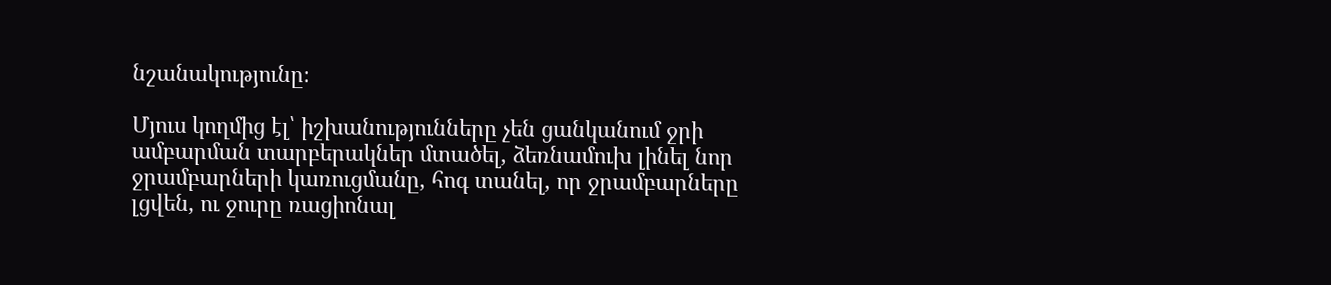նշանակությունը։

Մյուս կողմից էլ՝ իշխանությունները չեն ցանկանում ջրի ամբարման տարբերակներ մտածել, ձեռնամուխ լինել նոր ջրամբարների կառուցմանը, հոգ տանել, որ ջրամբարները լցվեն, ու ջուրը ռացիոնալ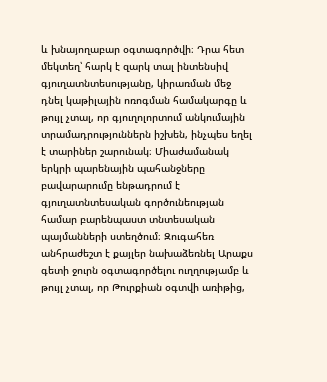և խնայողաբար օգտագործվի։ Դրա հետ մեկտեղ՝ հարկ է զարկ տալ ինտենսիվ գյուղատնտեսությանը, կիրառման մեջ դնել կաթիլային ոռոգման համակարգը և թույլ չտալ, որ գյուղոլորտում անկումային տրամադրություններն իշխեն, ինչպես եղել է տարիներ շարունակ։ Միաժամանակ երկրի պարենային պահանջները բավարարումը ենթադրում է գյուղատնտեսական գործունեության համար բարենպաստ տնտեսական պայմանների ստեղծում։ Զուգահեռ անհրաժեշտ է քայլեր նախաձեռնել Արաքս գետի ջուրն օգտագործելու ուղղությամբ և թույլ չտալ, որ Թուրքիան օգտվի առիթից,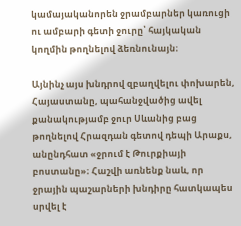կամայականորեն ջրամբարներ կառուցի ու ամբարի գետի ջուրը՝ հայկական կողմին թողնելով ձեռնունայն։

Այնինչ այս խնդրով զբաղվելու փոխարեն, Հայաստանը, պահանջվածից ավել քանակությամբ ջուր Սևանից բաց թողնելով Հրազդան գետով դեպի Արաքս, անընդհատ «ջրում է Թուրքիայի բոստանը»։ Հաշվի առնենք նաև, որ ջրային պաշարների խնդիրը հատկապես սրվել է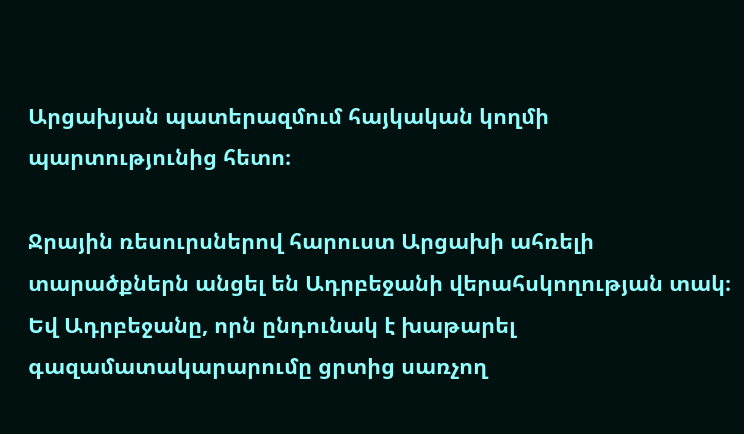Արցախյան պատերազմում հայկական կողմի պարտությունից հետո։

Ջրային ռեսուրսներով հարուստ Արցախի ահռելի տարածքներն անցել են Ադրբեջանի վերահսկողության տակ։ Եվ Ադրբեջանը, որն ընդունակ է խաթարել գազամատակարարումը ցրտից սառչող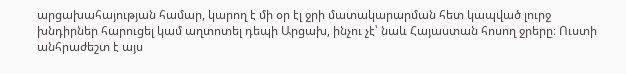արցախահայության համար, կարող է մի օր էլ ջրի մատակարարման հետ կապված լուրջ խնդիրներ հարուցել կամ աղտոտել դեպի Արցախ, ինչու չէ՝ նաև Հայաստան հոսող ջրերը։ Ուստի անհրաժեշտ է այս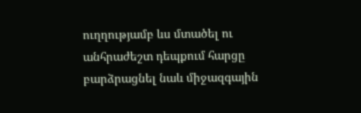ուղղությամբ ևս մտածել ու անհրաժեշտ դեպքում հարցը բարձրացնել նաև միջազգային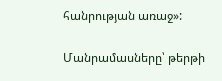հանրության առաջ»:

Մանրամասները՝ թերթի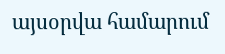այսօրվա համարում